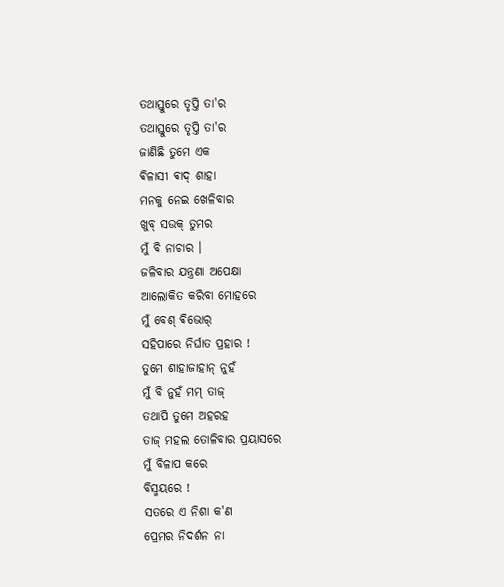ତଥାସ୍ତୁରେ ତୃପ୍ତି ତା'ର
ତଥାସ୍ତୁରେ ତୃପ୍ତି ତା'ର
ଜାଣିଛି ତୁମେ ଏକ
ଵିଳାସୀ ଵାଦ୍ ଶାହା
ମନକୁ ନେଇ ଖେଳିବାର
ଖୁବ୍ ସଉକ୍ ତୁମର
ମୁଁ ବି ନାଚାର ।
ଜଳିବାର ଯନ୍ତ୍ରଣା ଅପେକ୍ଷା
ଆଲୋକିତ କରିବା ମୋହରେ
ମୁଁ ବେଶ୍ ଵିଭୋର୍
ସହିପାରେ ନିର୍ଘାତ ପ୍ରହାର !
ତୁମେ ଶାହାଜାହାନ୍ ନୁହଁ
ମୁଁ ବି ନୁହଁ ମମ୍ ତାଜ୍
ତଥାପି ତୁମେ ଅହରହ
ତାଜ୍ ମହଲ ତୋଳିବାର ପ୍ରୟାସରେ
ମୁଁ ବିଳାପ କରେ
ବିସ୍ମୟରେ !
ସତରେ ଏ ନିଶା କ'ଣ
ପ୍ରେମର ନିଦର୍ଶନ ନା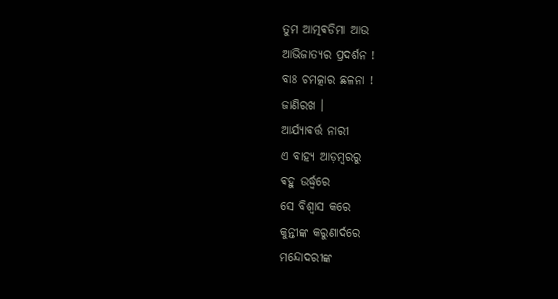ତୁମ ଆତ୍ମଵଡିମା ଆଉ
ଆଭିଜାତ୍ୟର ପ୍ରଦର୍ଶନ !
ବାଃ ଚମତ୍କାର ଛଳନା !
ଜାଣିରଖ ।
ଆର୍ଯ୍ୟାଵର୍ତ୍ତ ନାରୀ
ଏ ବାହ୍ୟ ଆଡ଼ମ୍ବରରୁ
ଵହୁ ଉର୍ଦ୍ଧ୍ବରେ
ସେ ବିଶ୍ଵାସ କରେ
କୁନ୍ତୀଙ୍କ କରୁଣାର୍ଦରେ
ମନ୍ଦୋଦରୀଙ୍କ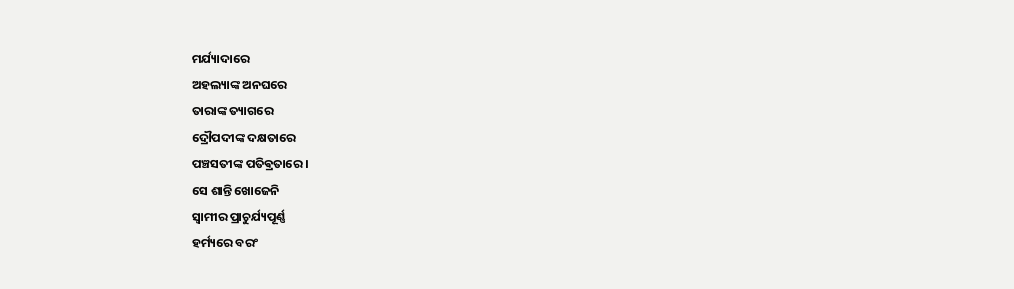ମର୍ଯ୍ୟାଦାରେ
ଅହଲ୍ୟାଙ୍କ ଅନଘରେ
ତାରାଙ୍କ ତ୍ୟାଗରେ
ଦ୍ରୌପଦୀଙ୍କ ଦକ୍ଷତାରେ
ପଞ୍ଚସତୀଙ୍କ ପତିଵ୍ରତାରେ ।
ସେ ଶାନ୍ତି ଖୋଜେନି
ସ୍ଵାମୀର ପ୍ରାଚୁର୍ଯ୍ୟପୂର୍ଣ୍ଣ
ହର୍ମ୍ୟରେ ବରଂ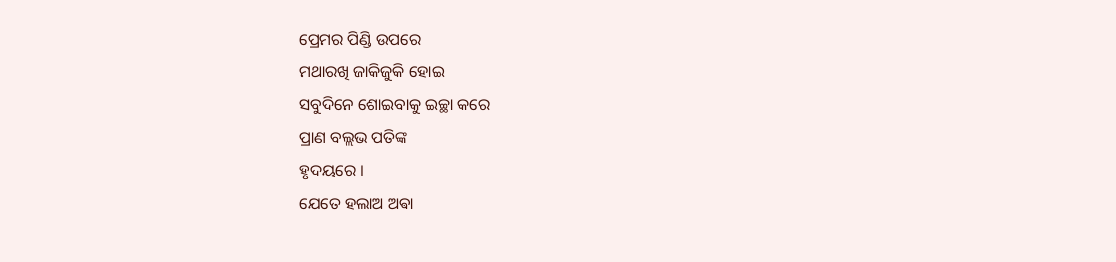ପ୍ରେମର ପିଣ୍ଡି ଉପରେ
ମଥାରଖି ଜାକିଜୁକି ହୋଇ
ସବୁଦିନେ ଶୋଇବାକୁ ଇଚ୍ଛା କରେ
ପ୍ରାଣ ବଲ୍ଲଭ ପତିଙ୍କ
ହୃଦୟରେ ।
ଯେତେ ହଲାଅ ଅଵା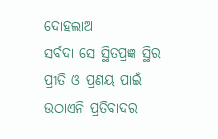ଦୋହଲାଅ
ସର୍ବଦା ସେ ସ୍ଥିତପ୍ରଜ୍ଞ ସ୍ଥିର
ପ୍ରୀତି ଓ ପ୍ରଣୟ ପାଇଁ
ଉଠାଏନି ପ୍ରତିବାଦର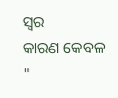ସ୍ବର
କାରଣ କେବଳ
"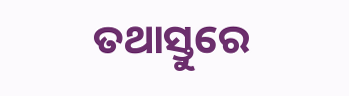ତଥାସ୍ତୁରେ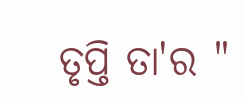ତୃପ୍ତି ତା'ର "